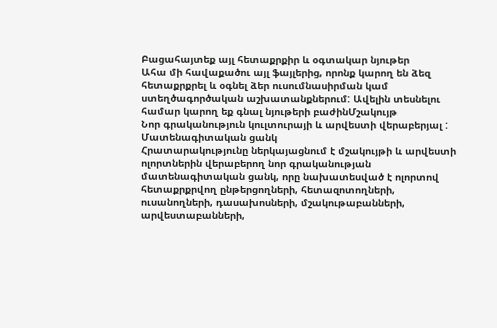Բացահայտեք այլ հետաքրքիր և օգտակար նյութեր
Ահա մի հավաքածու այլ ֆայլերից, որոնք կարող են ձեզ հետաքրքրել և օգնել ձեր ուսումնասիրման կամ ստեղծագործական աշխատանքներում: Ավելին տեսնելու համար կարող եք գնալ նյութերի բաժինՄշակույթ
Նոր գրականություն կուլտուրայի և արվեստի վերաբերյալ : Մատենագիտական ցանկ
Հրատարակությունը ներկայացնում է մշակույթի և արվեստի ոլորտներին վերաբերող նոր գրականության մատենագիտական ցանկ, որը նախատեսված է ոլորտով հետաքրքրվող ընթերցողների, հետազոտողների, ուսանողների, դասախոսների, մշակութաբանների, արվեստաբանների,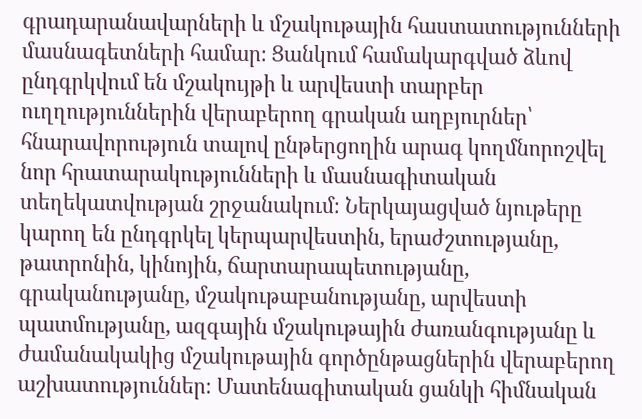գրադարանավարների և մշակութային հաստատությունների մասնագետների համար։ Ցանկում համակարգված ձևով ընդգրկվում են մշակույթի և արվեստի տարբեր ուղղություններին վերաբերող գրական աղբյուրներ՝ հնարավորություն տալով ընթերցողին արագ կողմնորոշվել նոր հրատարակությունների և մասնագիտական տեղեկատվության շրջանակում։ Ներկայացված նյութերը կարող են ընդգրկել կերպարվեստին, երաժշտությանը, թատրոնին, կինոյին, ճարտարապետությանը, գրականությանը, մշակութաբանությանը, արվեստի պատմությանը, ազգային մշակութային ժառանգությանը և ժամանակակից մշակութային գործընթացներին վերաբերող աշխատություններ։ Մատենագիտական ցանկի հիմնական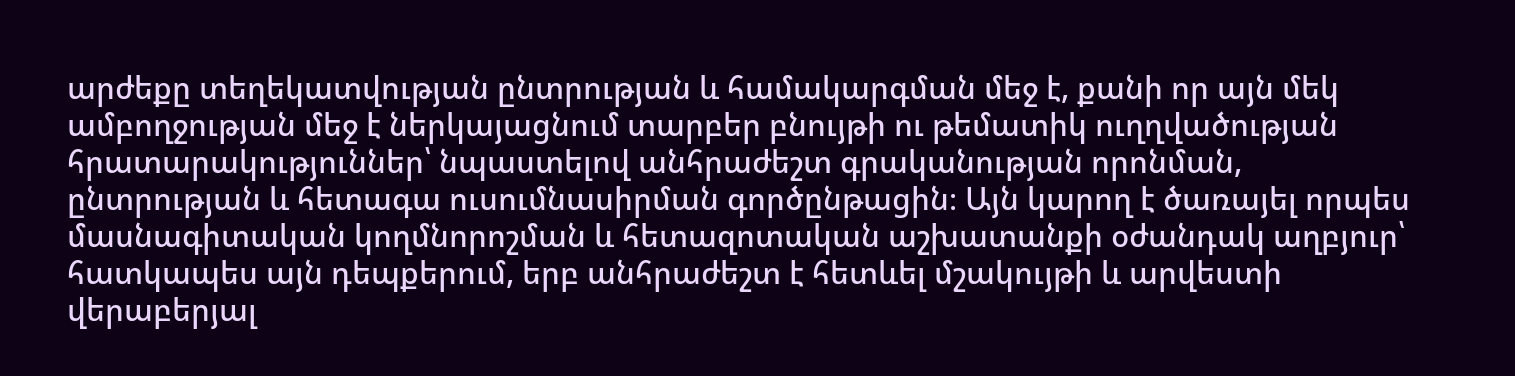արժեքը տեղեկատվության ընտրության և համակարգման մեջ է, քանի որ այն մեկ ամբողջության մեջ է ներկայացնում տարբեր բնույթի ու թեմատիկ ուղղվածության հրատարակություններ՝ նպաստելով անհրաժեշտ գրականության որոնման, ընտրության և հետագա ուսումնասիրման գործընթացին։ Այն կարող է ծառայել որպես մասնագիտական կողմնորոշման և հետազոտական աշխատանքի օժանդակ աղբյուր՝ հատկապես այն դեպքերում, երբ անհրաժեշտ է հետևել մշակույթի և արվեստի վերաբերյալ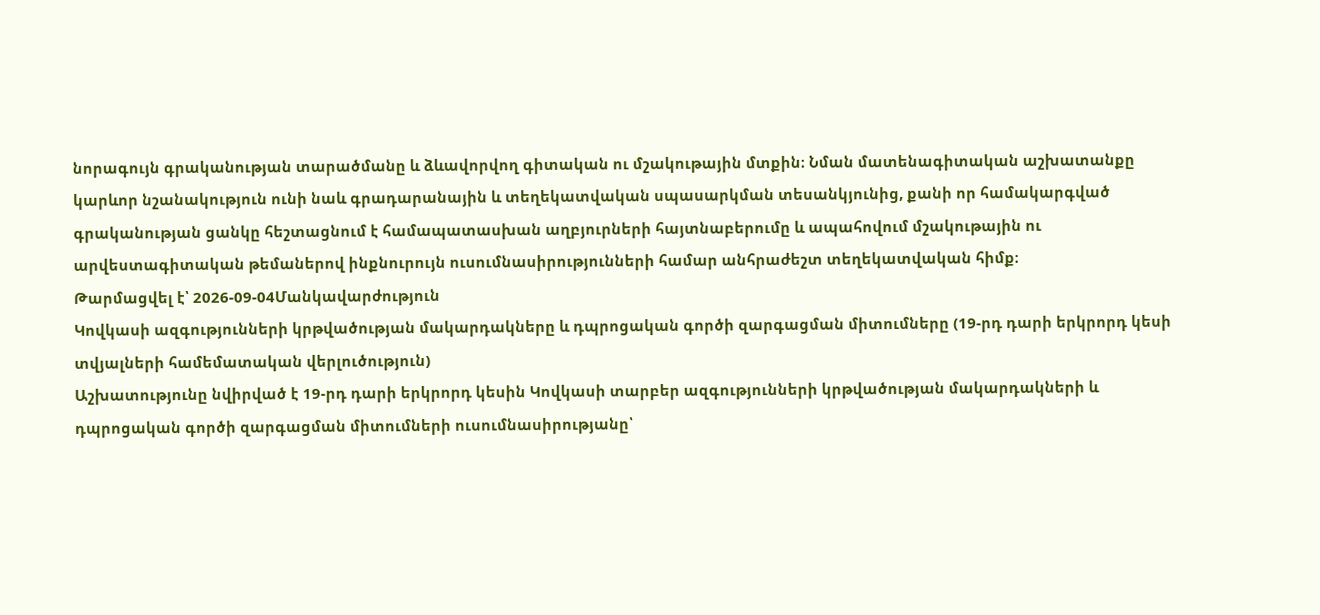նորագույն գրականության տարածմանը և ձևավորվող գիտական ու մշակութային մտքին։ Նման մատենագիտական աշխատանքը կարևոր նշանակություն ունի նաև գրադարանային և տեղեկատվական սպասարկման տեսանկյունից, քանի որ համակարգված գրականության ցանկը հեշտացնում է համապատասխան աղբյուրների հայտնաբերումը և ապահովում մշակութային ու արվեստագիտական թեմաներով ինքնուրույն ուսումնասիրությունների համար անհրաժեշտ տեղեկատվական հիմք։
Թարմացվել է՝ 2026-09-04Մանկավարժություն
Կովկասի ազգությունների կրթվածության մակարդակները և դպրոցական գործի զարգացման միտումները (19-րդ դարի երկրորդ կեսի տվյալների համեմատական վերլուծություն)
Աշխատությունը նվիրված է 19-րդ դարի երկրորդ կեսին Կովկասի տարբեր ազգությունների կրթվածության մակարդակների և դպրոցական գործի զարգացման միտումների ուսումնասիրությանը՝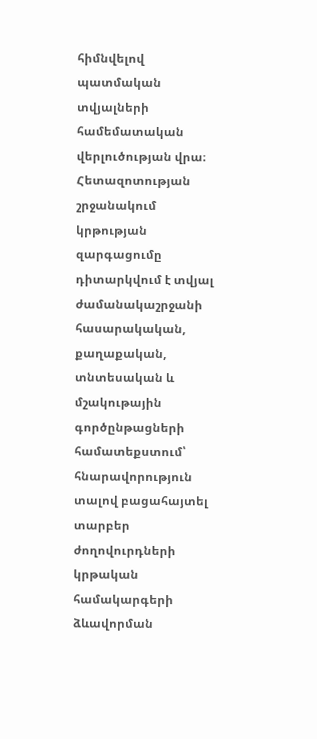հիմնվելով պատմական տվյալների համեմատական վերլուծության վրա։ Հետազոտության շրջանակում կրթության զարգացումը դիտարկվում է տվյալ ժամանակաշրջանի հասարակական, քաղաքական, տնտեսական և մշակութային գործընթացների համատեքստում՝ հնարավորություն տալով բացահայտել տարբեր ժողովուրդների կրթական համակարգերի ձևավորման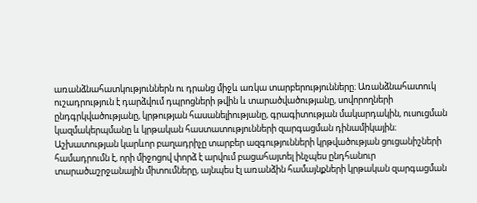առանձնահատկություններն ու դրանց միջև առկա տարբերությունները։ Առանձնահատուկ ուշադրություն է դարձվում դպրոցների թվին և տարածվածությանը, սովորողների ընդգրկվածությանը, կրթության հասանելիությանը, գրագիտության մակարդակին, ուսուցման կազմակերպմանը և կրթական հաստատությունների զարգացման դինամիկային։ Աշխատության կարևոր բաղադրիչը տարբեր ազգությունների կրթվածության ցուցանիշների համադրումն է, որի միջոցով փորձ է արվում բացահայտել ինչպես ընդհանուր տարածաշրջանային միտումները, այնպես էլ առանձին համայնքների կրթական զարգացման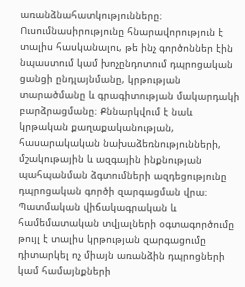առանձնահատկությունները։ Ուսումնասիրությունը հնարավորություն է տալիս հասկանալու, թե ինչ գործոններ էին նպաստում կամ խոչընդոտում դպրոցական ցանցի ընդլայնմանը, կրթության տարածմանը և գրագիտության մակարդակի բարձրացմանը։ Քննարկվում է նաև կրթական քաղաքականության, հասարակական նախաձեռնությունների, մշակութային և ազգային ինքնության պահպանման ձգտումների ազդեցությունը դպրոցական գործի զարգացման վրա։ Պատմական վիճակագրական և համեմատական տվյալների օգտագործումը թույլ է տալիս կրթության զարգացումը դիտարկել ոչ միայն առանձին դպրոցների կամ համայնքների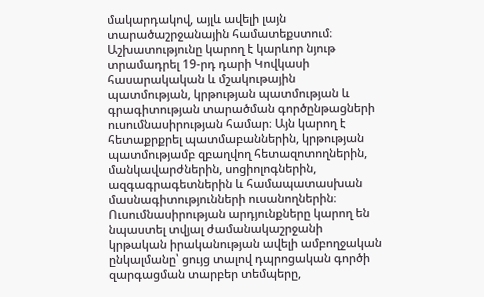մակարդակով, այլև ավելի լայն տարածաշրջանային համատեքստում։ Աշխատությունը կարող է կարևոր նյութ տրամադրել 19-րդ դարի Կովկասի հասարակական և մշակութային պատմության, կրթության պատմության և գրագիտության տարածման գործընթացների ուսումնասիրության համար։ Այն կարող է հետաքրքրել պատմաբաններին, կրթության պատմությամբ զբաղվող հետազոտողներին, մանկավարժներին, սոցիոլոգներին, ազգագրագետներին և համապատասխան մասնագիտությունների ուսանողներին։ Ուսումնասիրության արդյունքները կարող են նպաստել տվյալ ժամանակաշրջանի կրթական իրականության ավելի ամբողջական ընկալմանը՝ ցույց տալով դպրոցական գործի զարգացման տարբեր տեմպերը,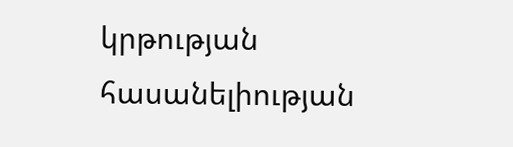կրթության հասանելիության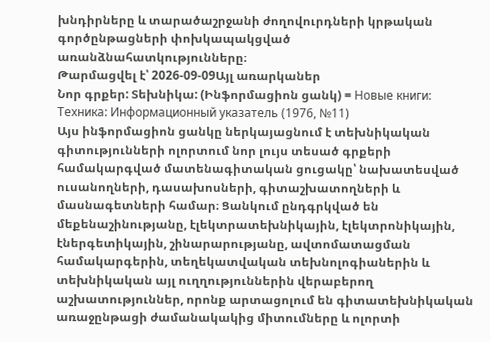խնդիրները և տարածաշրջանի ժողովուրդների կրթական գործընթացների փոխկապակցված առանձնահատկությունները։
Թարմացվել է՝ 2026-09-09Այլ առարկաներ
Նոր գրքեր: Տեխնիկա: (Ինֆորմացիոն ցանկ) = Новые книги: Техника: Информационный указатель (1976, №11)
Այս ինֆորմացիոն ցանկը ներկայացնում է տեխնիկական գիտությունների ոլորտում նոր լույս տեսած գրքերի համակարգված մատենագիտական ցուցակը՝ նախատեսված ուսանողների, դասախոսների, գիտաշխատողների և մասնագետների համար։ Ցանկում ընդգրկված են մեքենաշինությանը, էլեկտրատեխնիկային, էլեկտրոնիկային, էներգետիկային, շինարարությանը, ավտոմատացման համակարգերին, տեղեկատվական տեխնոլոգիաներին և տեխնիկական այլ ուղղություններին վերաբերող աշխատություններ, որոնք արտացոլում են գիտատեխնիկական առաջընթացի ժամանակակից միտումները և ոլորտի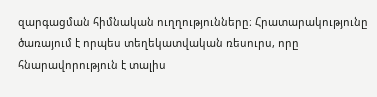զարգացման հիմնական ուղղությունները։ Հրատարակությունը ծառայում է որպես տեղեկատվական ռեսուրս, որը հնարավորություն է տալիս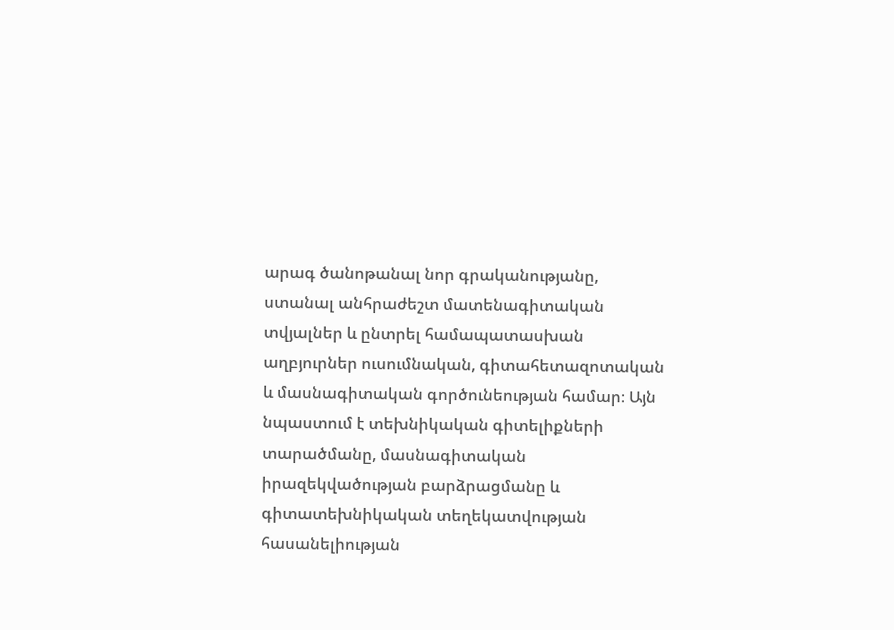արագ ծանոթանալ նոր գրականությանը, ստանալ անհրաժեշտ մատենագիտական տվյալներ և ընտրել համապատասխան աղբյուրներ ուսումնական, գիտահետազոտական և մասնագիտական գործունեության համար։ Այն նպաստում է տեխնիկական գիտելիքների տարածմանը, մասնագիտական իրազեկվածության բարձրացմանը և գիտատեխնիկական տեղեկատվության հասանելիության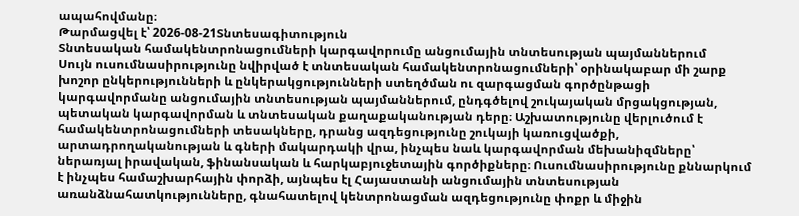ապահովմանը։
Թարմացվել է՝ 2026-08-21Տնտեսագիտություն
Տնտեսական համակենտրոնացումների կարգավորումը անցումային տնտեսության պայմաններում
Սույն ուսումնասիրությունը նվիրված է տնտեսական համակենտրոնացումների՝ օրինակաբար մի շարք խոշոր ընկերությունների և ընկերակցությունների ստեղծման ու զարգացման գործընթացի կարգավորմանը անցումային տնտեսության պայմաններում, ընդգծելով շուկայական մրցակցության, պետական կարգավորման և տնտեսական քաղաքականության դերը։ Աշխատությունը վերլուծում է համակենտրոնացումների տեսակները, դրանց ազդեցությունը շուկայի կառուցվածքի, արտադրողականության և գների մակարդակի վրա, ինչպես նաև կարգավորման մեխանիզմները՝ ներառյալ իրավական, ֆինանսական և հարկաբյուջետային գործիքները։ Ուսումնասիրությունը քննարկում է ինչպես համաշխարհային փորձի, այնպես էլ Հայաստանի անցումային տնտեսության առանձնահատկությունները, գնահատելով կենտրոնացման ազդեցությունը փոքր և միջին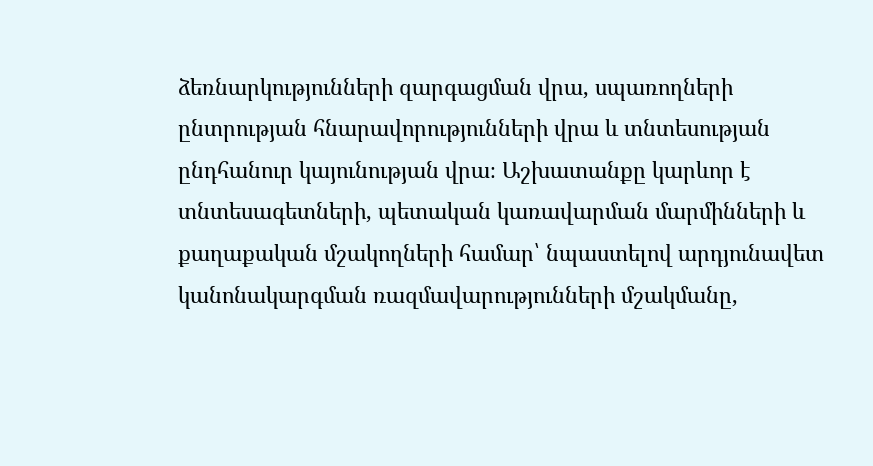ձեռնարկությունների զարգացման վրա, սպառողների ընտրության հնարավորությունների վրա և տնտեսության ընդհանուր կայունության վրա։ Աշխատանքը կարևոր է տնտեսագետների, պետական կառավարման մարմինների և քաղաքական մշակողների համար՝ նպաստելով արդյունավետ կանոնակարգման ռազմավարությունների մշակմանը,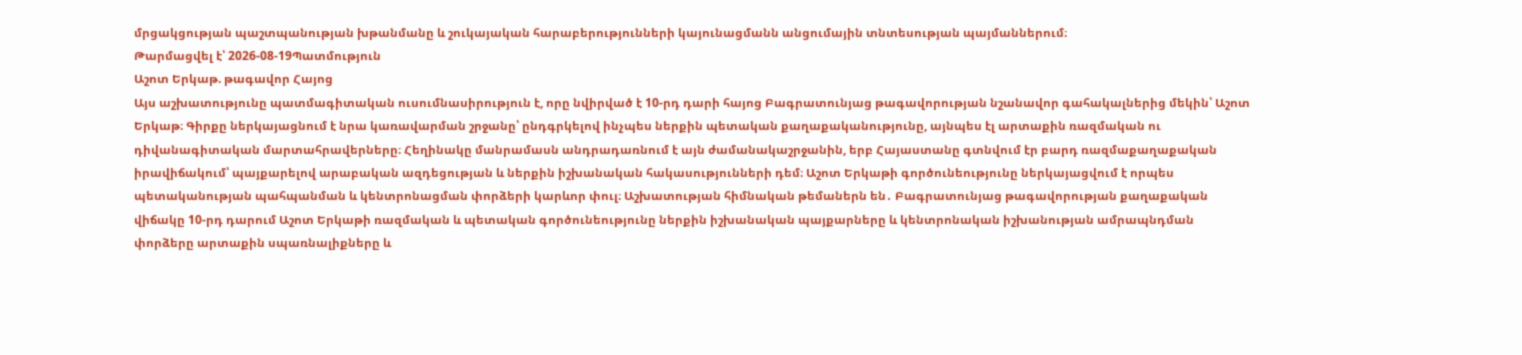մրցակցության պաշտպանության խթանմանը և շուկայական հարաբերությունների կայունացմանն անցումային տնտեսության պայմաններում։
Թարմացվել է՝ 2026-08-19Պատմություն
Աշոտ Երկաթ. թագավոր Հայոց
Այս աշխատությունը պատմագիտական ուսումնասիրություն է, որը նվիրված է 10-րդ դարի հայոց Բագրատունյաց թագավորության նշանավոր գահակալներից մեկին՝ Աշոտ Երկաթ։ Գիրքը ներկայացնում է նրա կառավարման շրջանը՝ ընդգրկելով ինչպես ներքին պետական քաղաքականությունը, այնպես էլ արտաքին ռազմական ու դիվանագիտական մարտահրավերները։ Հեղինակը մանրամասն անդրադառնում է այն ժամանակաշրջանին, երբ Հայաստանը գտնվում էր բարդ ռազմաքաղաքական իրավիճակում՝ պայքարելով արաբական ազդեցության և ներքին իշխանական հակասությունների դեմ։ Աշոտ Երկաթի գործունեությունը ներկայացվում է որպես պետականության պահպանման և կենտրոնացման փորձերի կարևոր փուլ։ Աշխատության հիմնական թեմաներն են․ Բագրատունյաց թագավորության քաղաքական վիճակը 10-րդ դարում Աշոտ Երկաթի ռազմական և պետական գործունեությունը ներքին իշխանական պայքարները և կենտրոնական իշխանության ամրապնդման փորձերը արտաքին սպառնալիքները և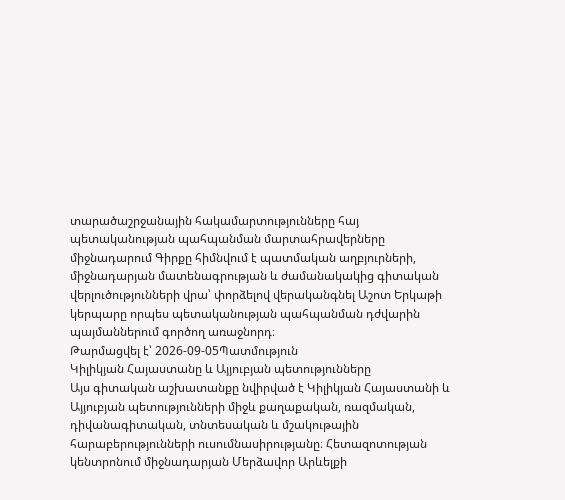տարածաշրջանային հակամարտությունները հայ պետականության պահպանման մարտահրավերները միջնադարում Գիրքը հիմնվում է պատմական աղբյուրների, միջնադարյան մատենագրության և ժամանակակից գիտական վերլուծությունների վրա՝ փորձելով վերականգնել Աշոտ Երկաթի կերպարը որպես պետականության պահպանման դժվարին պայմաններում գործող առաջնորդ։
Թարմացվել է՝ 2026-09-05Պատմություն
Կիլիկյան Հայաստանը և Այյուբյան պետությունները
Այս գիտական աշխատանքը նվիրված է Կիլիկյան Հայաստանի և Այյուբյան պետությունների միջև քաղաքական, ռազմական, դիվանագիտական, տնտեսական և մշակութային հարաբերությունների ուսումնասիրությանը։ Հետազոտության կենտրոնում միջնադարյան Մերձավոր Արևելքի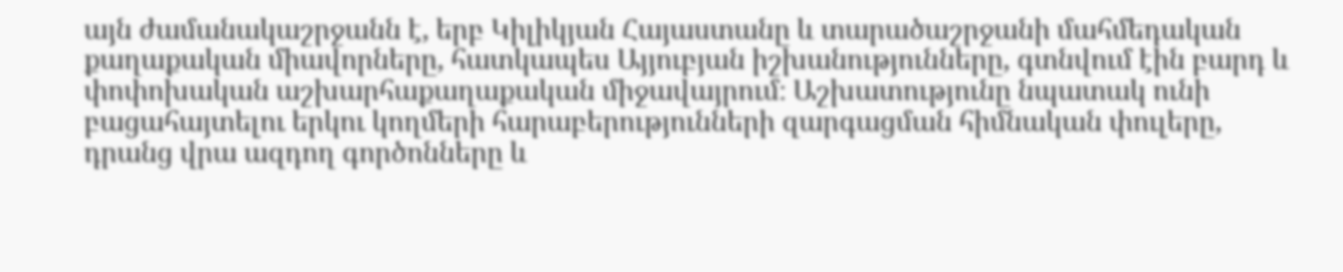այն ժամանակաշրջանն է, երբ Կիլիկյան Հայաստանը և տարածաշրջանի մահմեդական քաղաքական միավորները, հատկապես Այյուբյան իշխանությունները, գտնվում էին բարդ և փոփոխական աշխարհաքաղաքական միջավայրում։ Աշխատությունը նպատակ ունի բացահայտելու երկու կողմերի հարաբերությունների զարգացման հիմնական փուլերը, դրանց վրա ազդող գործոնները և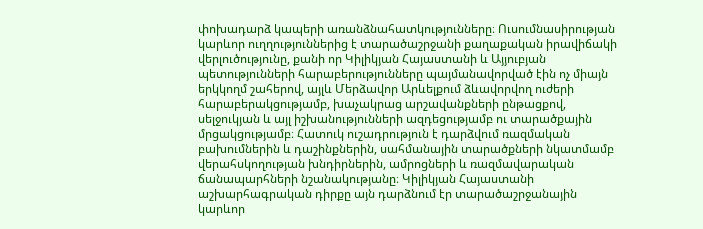փոխադարձ կապերի առանձնահատկությունները։ Ուսումնասիրության կարևոր ուղղություններից է տարածաշրջանի քաղաքական իրավիճակի վերլուծությունը, քանի որ Կիլիկյան Հայաստանի և Այյուբյան պետությունների հարաբերությունները պայմանավորված էին ոչ միայն երկկողմ շահերով, այլև Մերձավոր Արևելքում ձևավորվող ուժերի հարաբերակցությամբ, խաչակրաց արշավանքների ընթացքով, սելջուկյան և այլ իշխանությունների ազդեցությամբ ու տարածքային մրցակցությամբ։ Հատուկ ուշադրություն է դարձվում ռազմական բախումներին և դաշինքներին, սահմանային տարածքների նկատմամբ վերահսկողության խնդիրներին, ամրոցների և ռազմավարական ճանապարհների նշանակությանը։ Կիլիկյան Հայաստանի աշխարհագրական դիրքը այն դարձնում էր տարածաշրջանային կարևոր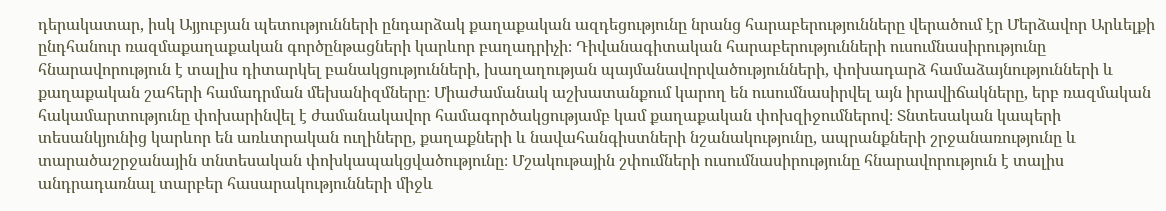դերակատար, իսկ Այյուբյան պետությունների ընդարձակ քաղաքական ազդեցությունը նրանց հարաբերությունները վերածում էր Մերձավոր Արևելքի ընդհանուր ռազմաքաղաքական գործընթացների կարևոր բաղադրիչի։ Դիվանագիտական հարաբերությունների ուսումնասիրությունը հնարավորություն է տալիս դիտարկել բանակցությունների, խաղաղության պայմանավորվածությունների, փոխադարձ համաձայնությունների և քաղաքական շահերի համադրման մեխանիզմները։ Միաժամանակ աշխատանքում կարող են ուսումնասիրվել այն իրավիճակները, երբ ռազմական հակամարտությունը փոխարինվել է ժամանակավոր համագործակցությամբ կամ քաղաքական փոխզիջումներով։ Տնտեսական կապերի տեսանկյունից կարևոր են առևտրական ուղիները, քաղաքների և նավահանգիստների նշանակությունը, ապրանքների շրջանառությունը և տարածաշրջանային տնտեսական փոխկապակցվածությունը։ Մշակութային շփումների ուսումնասիրությունը հնարավորություն է տալիս անդրադառնալ տարբեր հասարակությունների միջև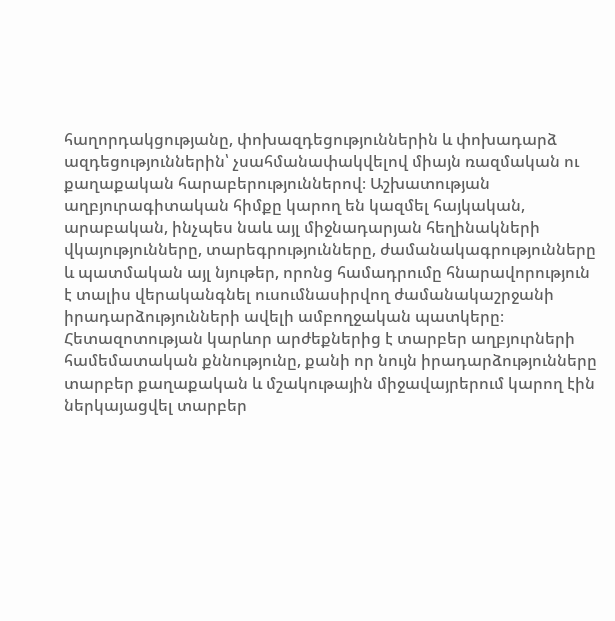հաղորդակցությանը, փոխազդեցություններին և փոխադարձ ազդեցություններին՝ չսահմանափակվելով միայն ռազմական ու քաղաքական հարաբերություններով։ Աշխատության աղբյուրագիտական հիմքը կարող են կազմել հայկական, արաբական, ինչպես նաև այլ միջնադարյան հեղինակների վկայությունները, տարեգրությունները, ժամանակագրությունները և պատմական այլ նյութեր, որոնց համադրումը հնարավորություն է տալիս վերականգնել ուսումնասիրվող ժամանակաշրջանի իրադարձությունների ավելի ամբողջական պատկերը։ Հետազոտության կարևոր արժեքներից է տարբեր աղբյուրների համեմատական քննությունը, քանի որ նույն իրադարձությունները տարբեր քաղաքական և մշակութային միջավայրերում կարող էին ներկայացվել տարբեր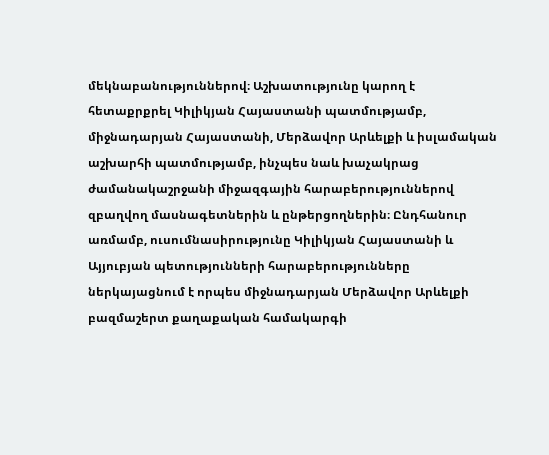մեկնաբանություններով։ Աշխատությունը կարող է հետաքրքրել Կիլիկյան Հայաստանի պատմությամբ, միջնադարյան Հայաստանի, Մերձավոր Արևելքի և իսլամական աշխարհի պատմությամբ, ինչպես նաև խաչակրաց ժամանակաշրջանի միջազգային հարաբերություններով զբաղվող մասնագետներին և ընթերցողներին։ Ընդհանուր առմամբ, ուսումնասիրությունը Կիլիկյան Հայաստանի և Այյուբյան պետությունների հարաբերությունները ներկայացնում է որպես միջնադարյան Մերձավոր Արևելքի բազմաշերտ քաղաքական համակարգի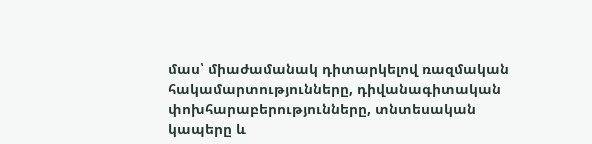մաս՝ միաժամանակ դիտարկելով ռազմական հակամարտությունները, դիվանագիտական փոխհարաբերությունները, տնտեսական կապերը և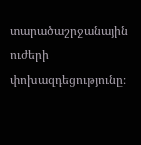տարածաշրջանային ուժերի փոխազդեցությունը։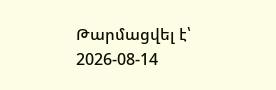Թարմացվել է՝ 2026-08-14